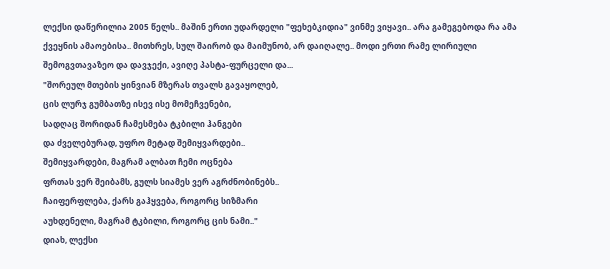ლექსი დაწერილია 2005 წელს.. მაშინ ერთი უდარდელი "ფეხებკიდია" ვინმე ვიყავი.. არა გამეგებოდა რა ამა ქვეყნის ამაოებისა.. მითხრეს, სულ შაირობ და მაიმუნობ, არ დაიღალე.. მოდი ერთი რამე ლირიული შემოგვთავაზეო და დავჯექი, ავიღე პასტა-ფურცელი და...
"შორეულ მთების ყინვიან მზერას თვალს გავაყოლებ,
ცის ლურჯ გუმბათზე ისევ ისე მომეჩვენები,
სადღაც შორიდან ჩამესმება ტკბილი ჰანგები
და ძველებურად, უფრო მეტად შემიყვარდები..
შემიყვარდები, მაგრამ ალბათ ჩემი ოცნება
ფრთას ვერ შეიბამს, გულს სიამეს ვერ აგრძნობინებს..
ჩაიფერფლება, ქარს გაჰყვება, როგორც სიზმარი
აუხდენელი, მაგრამ ტკბილი, როგორც ცის ნამი.."
დიახ, ლექსი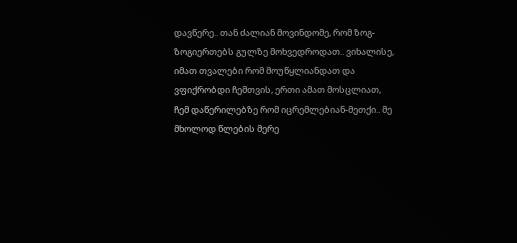დავწერე.. თან ძალიან მოვინდომე, რომ ზოგ-ზოგიერთებს გულზე მოხვედროდათ.. ვიხალისე, იმათ თვალები რომ მოუწყლიანდათ და ვფიქრობდი ჩემთვის, ერთი ამათ მოსცლიათ, ჩემ დაწერილებზე რომ იცრემლებიან-მეთქი.. მე მხოლოდ წლების მერე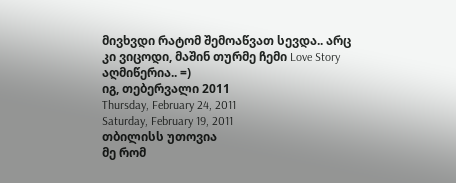მივხვდი რატომ შემოაწვათ სევდა.. არც კი ვიცოდი, მაშინ თურმე ჩემი Love Story აღმიწერია.. =)
იგ, თებერვალი 2011
Thursday, February 24, 2011
Saturday, February 19, 2011
თბილისს უთოვია
მე რომ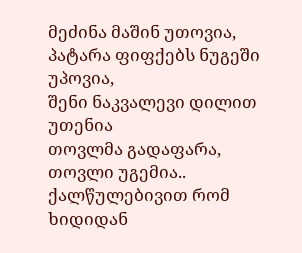მეძინა მაშინ უთოვია,
პატარა ფიფქებს ნუგეში უპოვია,
შენი ნაკვალევი დილით უთენია
თოვლმა გადაფარა, თოვლი უგემია..
ქალწულებივით რომ ხიდიდან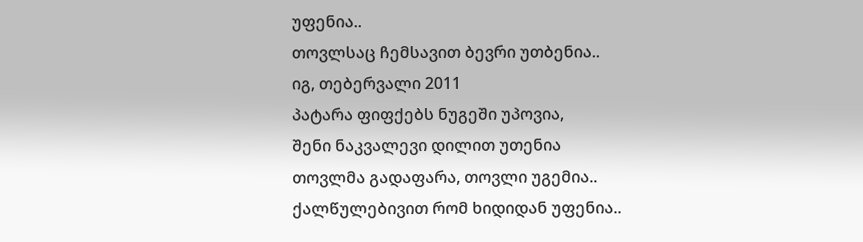უფენია..
თოვლსაც ჩემსავით ბევრი უთბენია..
იგ, თებერვალი 2011
პატარა ფიფქებს ნუგეში უპოვია,
შენი ნაკვალევი დილით უთენია
თოვლმა გადაფარა, თოვლი უგემია..
ქალწულებივით რომ ხიდიდან უფენია..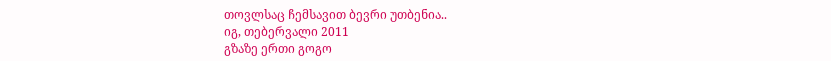თოვლსაც ჩემსავით ბევრი უთბენია..
იგ, თებერვალი 2011
გზაზე ერთი გოგო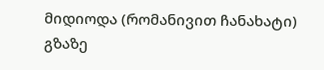მიდიოდა (რომანივით ჩანახატი)
გზაზე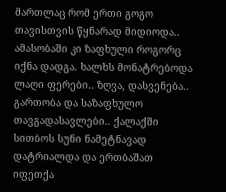მართლაც რომ ერთი გოგო თავისთვის წყნარად მიდიოდა..
ამასობაში კი ზაფხული როგორც იქნა დადგა. ხალხს მონატრებოდა ლაღი ფერები.. ზღვა, დასვენება.. გართობა და საზაფხულო თავგადასავლები.. ქალაქში სითბოს სუნი ნამეტნავად დატრიალდა და ერთბაშათ იფეთქა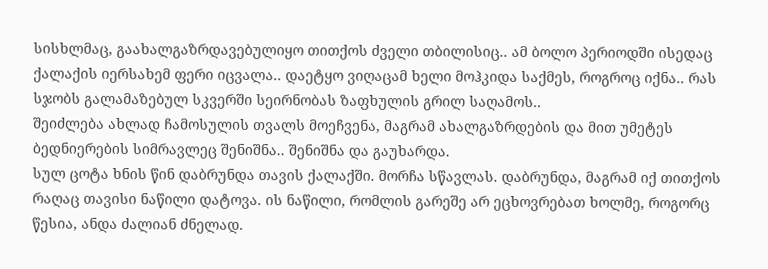სისხლმაც, გაახალგაზრდავებულიყო თითქოს ძველი თბილისიც.. ამ ბოლო პერიოდში ისედაც ქალაქის იერსახემ ფერი იცვალა.. დაეტყო ვიღაცამ ხელი მოჰკიდა საქმეს, როგროც იქნა.. რას სჯობს გალამაზებულ სკვერში სეირნობას ზაფხულის გრილ საღამოს..
შეიძლება ახლად ჩამოსულის თვალს მოეჩვენა, მაგრამ ახალგაზრდების და მით უმეტეს ბედნიერების სიმრავლეც შენიშნა.. შენიშნა და გაუხარდა.
სულ ცოტა ხნის წინ დაბრუნდა თავის ქალაქში. მორჩა სწავლას. დაბრუნდა, მაგრამ იქ თითქოს რაღაც თავისი ნაწილი დატოვა. ის ნაწილი, რომლის გარეშე არ ეცხოვრებათ ხოლმე, როგორც წესია, ანდა ძალიან ძნელად.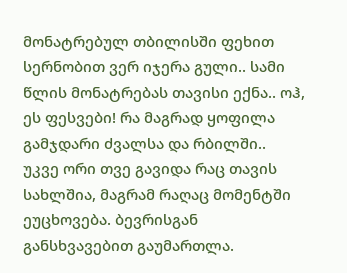მონატრებულ თბილისში ფეხით სერნობით ვერ იჯერა გული.. სამი წლის მონატრებას თავისი ექნა.. ოჰ, ეს ფესვები! რა მაგრად ყოფილა გამჯდარი ძვალსა და რბილში..
უკვე ორი თვე გავიდა რაც თავის სახლშია, მაგრამ რაღაც მომენტში ეუცხოვება. ბევრისგან განსხვავებით გაუმართლა.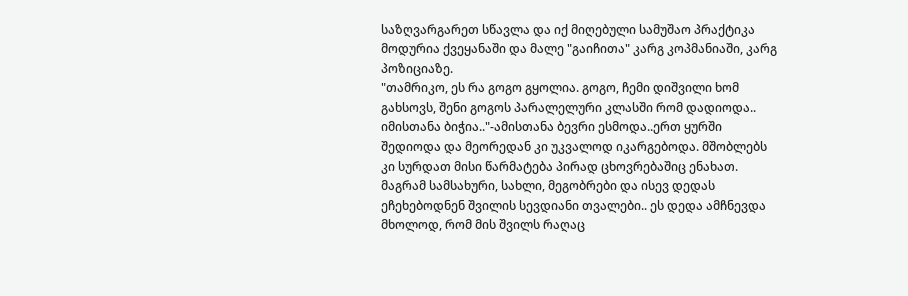საზღვარგარეთ სწავლა და იქ მიღებული სამუშაო პრაქტიკა მოდურია ქვეყანაში და მალე "გაიჩითა" კარგ კოპმანიაში, კარგ პოზიციაზე.
"თამრიკო, ეს რა გოგო გყოლია. გოგო, ჩემი დიშვილი ხომ გახსოვს, შენი გოგოს პარალელური კლასში რომ დადიოდა.. იმისთანა ბიჭია.."-ამისთანა ბევრი ესმოდა..ერთ ყურში შედიოდა და მეორედან კი უკვალოდ იკარგებოდა. მშობლებს კი სურდათ მისი წარმატება პირად ცხოვრებაშიც ენახათ. მაგრამ სამსახური, სახლი, მეგობრები და ისევ დედას ეჩეხებოდნენ შვილის სევდიანი თვალები.. ეს დედა ამჩნევდა მხოლოდ, რომ მის შვილს რაღაც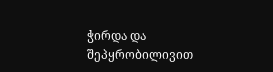ჭირდა და შეპყრობილივით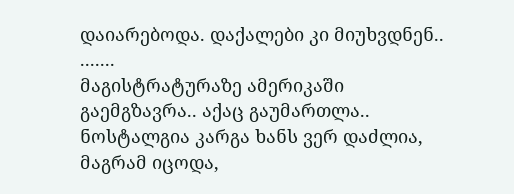დაიარებოდა. დაქალები კი მიუხვდნენ..
.......
მაგისტრატურაზე ამერიკაში გაემგზავრა.. აქაც გაუმართლა.. ნოსტალგია კარგა ხანს ვერ დაძლია, მაგრამ იცოდა,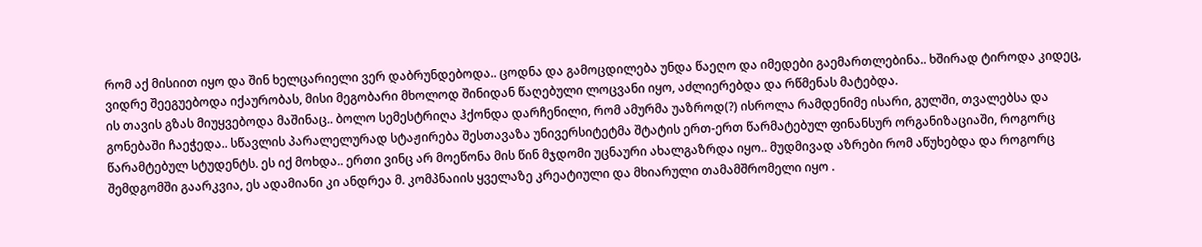რომ აქ მისიით იყო და შინ ხელცარიელი ვერ დაბრუნდებოდა.. ცოდნა და გამოცდილება უნდა წაეღო და იმედები გაემართლებინა.. ხშირად ტიროდა კიდეც, ვიდრე შეეგუებოდა იქაურობას, მისი მეგობარი მხოლოდ შინიდან წაღებული ლოცვანი იყო, აძლიერებდა და რწმენას მატებდა.
ის თავის გზას მიუყვებოდა მაშინაც.. ბოლო სემესტრიღა ჰქონდა დარჩენილი, რომ ამურმა უაზროდ(?) ისროლა რამდენიმე ისარი, გულში, თვალებსა და გონებაში ჩაეჭედა.. სწავლის პარალელურად სტაჟირება შესთავაზა უნივერსიტეტმა შტატის ერთ-ერთ წარმატებულ ფინანსურ ორგანიზაციაში, როგორც წარამტებულ სტუდენტს. ეს იქ მოხდა.. ერთი ვინც არ მოეწონა მის წინ მჯდომი უცნაური ახალგაზრდა იყო.. მუდმივად აზრები რომ აწუხებდა და როგორც შემდგომში გაარკვია, ეს ადამიანი კი ანდრეა მ. კომპნაიის ყველაზე კრეატიული და მხიარული თამამშრომელი იყო .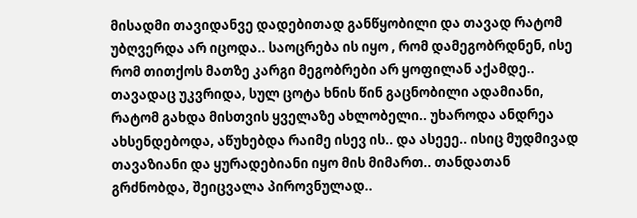მისადმი თავიდანვე დადებითად განწყობილი და თავად რატომ უბღვერდა არ იცოდა.. საოცრება ის იყო , რომ დამეგობრდნენ, ისე რომ თითქოს მათზე კარგი მეგობრები არ ყოფილან აქამდე.. თავადაც უკვრიდა, სულ ცოტა ხნის წინ გაცნობილი ადამიანი, რატომ გახდა მისთვის ყველაზე ახლობელი.. უხაროდა ანდრეა ახსენდებოდა, აწუხებდა რაიმე ისევ ის.. და ასეეე.. ისიც მუდმივად თავაზიანი და ყურადებიანი იყო მის მიმართ.. თანდათან გრძნობდა, შეიცვალა პიროვნულად..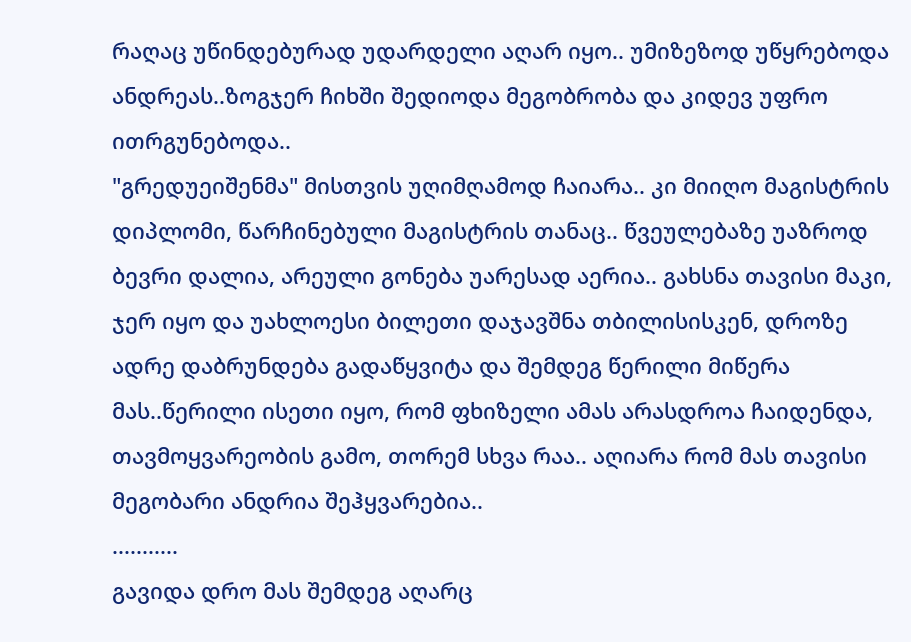რაღაც უწინდებურად უდარდელი აღარ იყო.. უმიზეზოდ უწყრებოდა ანდრეას..ზოგჯერ ჩიხში შედიოდა მეგობრობა და კიდევ უფრო ითრგუნებოდა..
"გრედუეიშენმა" მისთვის უღიმღამოდ ჩაიარა.. კი მიიღო მაგისტრის დიპლომი, წარჩინებული მაგისტრის თანაც.. წვეულებაზე უაზროდ ბევრი დალია, არეული გონება უარესად აერია.. გახსნა თავისი მაკი, ჯერ იყო და უახლოესი ბილეთი დაჯავშნა თბილისისკენ, დროზე ადრე დაბრუნდება გადაწყვიტა და შემდეგ წერილი მიწერა მას..წერილი ისეთი იყო, რომ ფხიზელი ამას არასდროა ჩაიდენდა, თავმოყვარეობის გამო, თორემ სხვა რაა.. აღიარა რომ მას თავისი მეგობარი ანდრია შეჰყვარებია..
...........
გავიდა დრო მას შემდეგ აღარც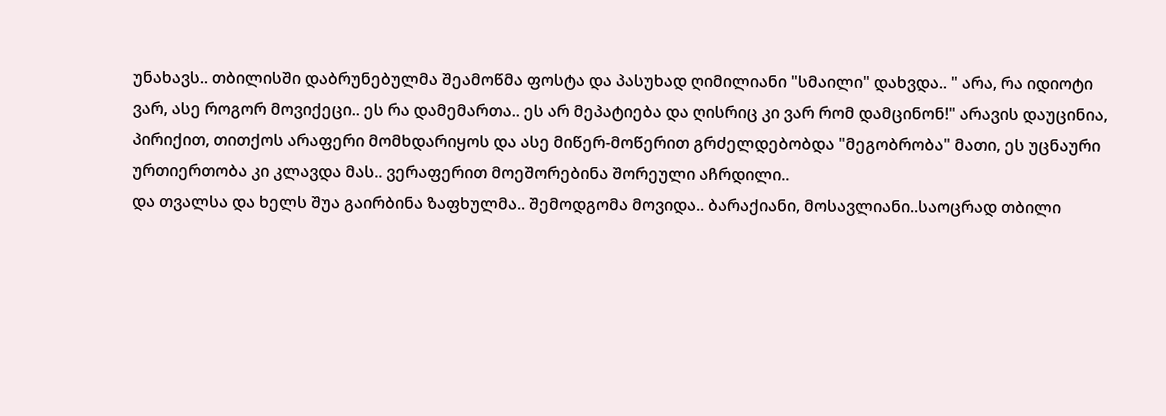უნახავს.. თბილისში დაბრუნებულმა შეამოწმა ფოსტა და პასუხად ღიმილიანი "სმაილი" დახვდა.. " არა, რა იდიოტი ვარ, ასე როგორ მოვიქეცი.. ეს რა დამემართა.. ეს არ მეპატიება და ღისრიც კი ვარ რომ დამცინონ!" არავის დაუცინია, პირიქით, თითქოს არაფერი მომხდარიყოს და ასე მიწერ-მოწერით გრძელდებობდა "მეგობრობა" მათი, ეს უცნაური ურთიერთობა კი კლავდა მას.. ვერაფერით მოეშორებინა შორეული აჩრდილი..
და თვალსა და ხელს შუა გაირბინა ზაფხულმა.. შემოდგომა მოვიდა.. ბარაქიანი, მოსავლიანი..საოცრად თბილი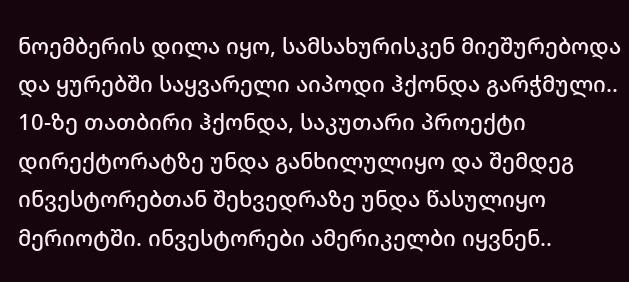ნოემბერის დილა იყო, სამსახურისკენ მიეშურებოდა და ყურებში საყვარელი აიპოდი ჰქონდა გარჭმული.. 10-ზე თათბირი ჰქონდა, საკუთარი პროექტი დირექტორატზე უნდა განხილულიყო და შემდეგ ინვესტორებთან შეხვედრაზე უნდა წასულიყო მერიოტში. ინვესტორები ამერიკელბი იყვნენ..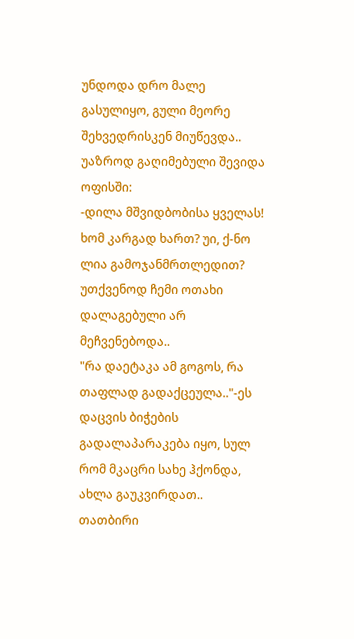უნდოდა დრო მალე გასულიყო, გული მეორე შეხვედრისკენ მიუწევდა..
უაზროდ გაღიმებული შევიდა ოფისში:
-დილა მშვიდბობისა ყველას! ხომ კარგად ხართ? უი, ქ-ნო ლია გამოჯანმრთლედით? უთქვენოდ ჩემი ოთახი დალაგებული არ მეჩვენებოდა..
"რა დაეტაკა ამ გოგოს, რა თაფლად გადაქცეულა.."-ეს დაცვის ბიჭების გადალაპარაკება იყო, სულ რომ მკაცრი სახე ჰქონდა, ახლა გაუკვირდათ..
თათბირი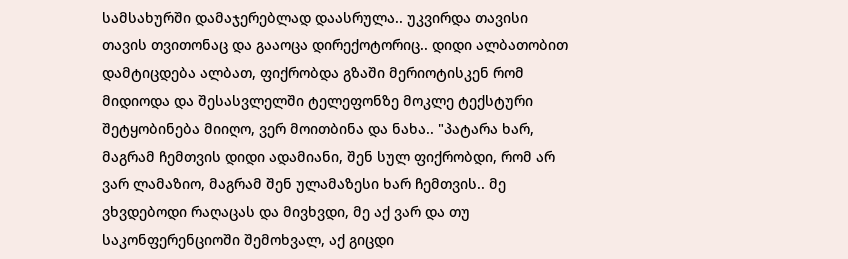სამსახურში დამაჯერებლად დაასრულა.. უკვირდა თავისი თავის თვითონაც და გააოცა დირექოტორიც.. დიდი ალბათობით დამტიცდება ალბათ, ფიქრობდა გზაში მერიოტისკენ რომ მიდიოდა და შესასვლელში ტელეფონზე მოკლე ტექსტური შეტყობინება მიიღო, ვერ მოითბინა და ნახა.. "პატარა ხარ, მაგრამ ჩემთვის დიდი ადამიანი, შენ სულ ფიქრობდი, რომ არ ვარ ლამაზიო, მაგრამ შენ ულამაზესი ხარ ჩემთვის.. მე ვხვდებოდი რაღაცას და მივხვდი, მე აქ ვარ და თუ საკონფერენციოში შემოხვალ, აქ გიცდი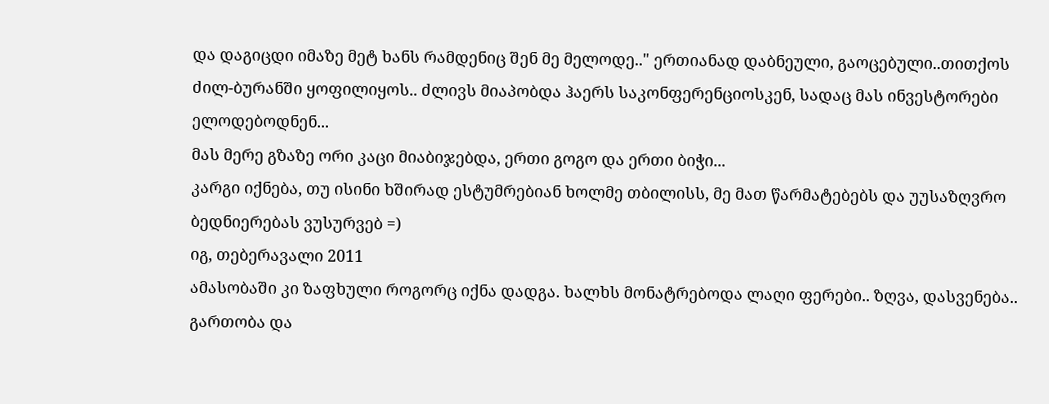და დაგიცდი იმაზე მეტ ხანს რამდენიც შენ მე მელოდე.." ერთიანად დაბნეული, გაოცებული..თითქოს ძილ-ბურანში ყოფილიყოს.. ძლივს მიაპობდა ჰაერს საკონფერენციოსკენ, სადაც მას ინვესტორები ელოდებოდნენ...
მას მერე გზაზე ორი კაცი მიაბიჯებდა, ერთი გოგო და ერთი ბიჭი...
კარგი იქნება, თუ ისინი ხშირად ესტუმრებიან ხოლმე თბილისს, მე მათ წარმატებებს და უუსაზღვრო ბედნიერებას ვუსურვებ =)
იგ, თებერავალი 2011
ამასობაში კი ზაფხული როგორც იქნა დადგა. ხალხს მონატრებოდა ლაღი ფერები.. ზღვა, დასვენება.. გართობა და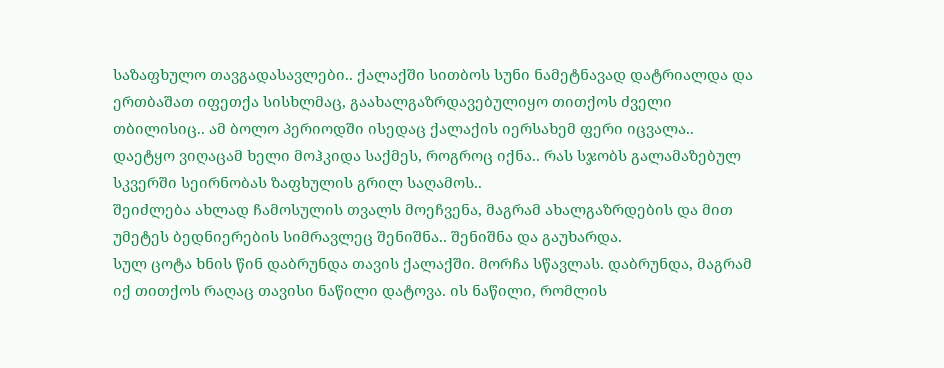საზაფხულო თავგადასავლები.. ქალაქში სითბოს სუნი ნამეტნავად დატრიალდა და ერთბაშათ იფეთქა სისხლმაც, გაახალგაზრდავებულიყო თითქოს ძველი თბილისიც.. ამ ბოლო პერიოდში ისედაც ქალაქის იერსახემ ფერი იცვალა.. დაეტყო ვიღაცამ ხელი მოჰკიდა საქმეს, როგროც იქნა.. რას სჯობს გალამაზებულ სკვერში სეირნობას ზაფხულის გრილ საღამოს..
შეიძლება ახლად ჩამოსულის თვალს მოეჩვენა, მაგრამ ახალგაზრდების და მით უმეტეს ბედნიერების სიმრავლეც შენიშნა.. შენიშნა და გაუხარდა.
სულ ცოტა ხნის წინ დაბრუნდა თავის ქალაქში. მორჩა სწავლას. დაბრუნდა, მაგრამ იქ თითქოს რაღაც თავისი ნაწილი დატოვა. ის ნაწილი, რომლის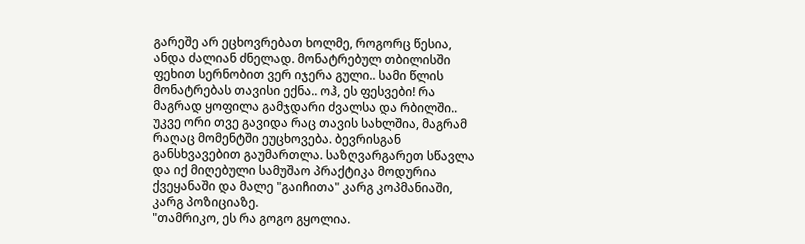გარეშე არ ეცხოვრებათ ხოლმე, როგორც წესია, ანდა ძალიან ძნელად. მონატრებულ თბილისში ფეხით სერნობით ვერ იჯერა გული.. სამი წლის მონატრებას თავისი ექნა.. ოჰ, ეს ფესვები! რა მაგრად ყოფილა გამჯდარი ძვალსა და რბილში..
უკვე ორი თვე გავიდა რაც თავის სახლშია, მაგრამ რაღაც მომენტში ეუცხოვება. ბევრისგან განსხვავებით გაუმართლა. საზღვარგარეთ სწავლა და იქ მიღებული სამუშაო პრაქტიკა მოდურია ქვეყანაში და მალე "გაიჩითა" კარგ კოპმანიაში, კარგ პოზიციაზე.
"თამრიკო, ეს რა გოგო გყოლია.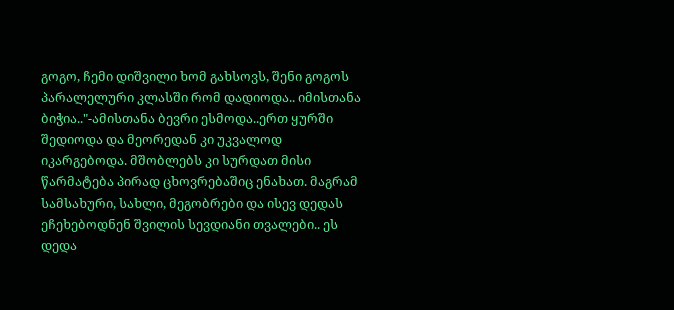გოგო, ჩემი დიშვილი ხომ გახსოვს, შენი გოგოს პარალელური კლასში რომ დადიოდა.. იმისთანა ბიჭია.."-ამისთანა ბევრი ესმოდა..ერთ ყურში შედიოდა და მეორედან კი უკვალოდ იკარგებოდა. მშობლებს კი სურდათ მისი წარმატება პირად ცხოვრებაშიც ენახათ. მაგრამ სამსახური, სახლი, მეგობრები და ისევ დედას ეჩეხებოდნენ შვილის სევდიანი თვალები.. ეს დედა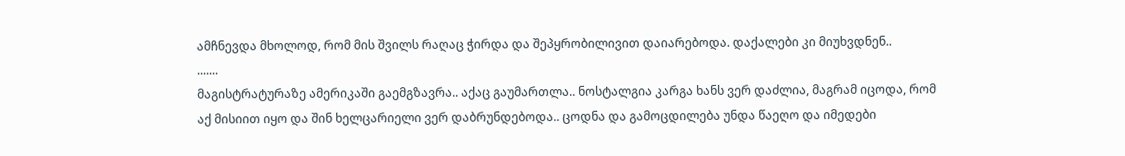ამჩნევდა მხოლოდ, რომ მის შვილს რაღაც ჭირდა და შეპყრობილივით დაიარებოდა. დაქალები კი მიუხვდნენ..
.......
მაგისტრატურაზე ამერიკაში გაემგზავრა.. აქაც გაუმართლა.. ნოსტალგია კარგა ხანს ვერ დაძლია, მაგრამ იცოდა, რომ აქ მისიით იყო და შინ ხელცარიელი ვერ დაბრუნდებოდა.. ცოდნა და გამოცდილება უნდა წაეღო და იმედები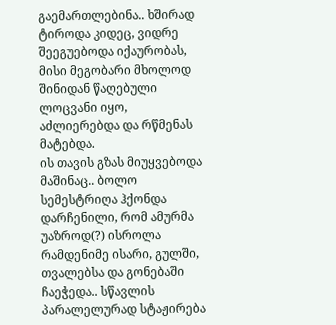გაემართლებინა.. ხშირად ტიროდა კიდეც, ვიდრე შეეგუებოდა იქაურობას, მისი მეგობარი მხოლოდ შინიდან წაღებული ლოცვანი იყო, აძლიერებდა და რწმენას მატებდა.
ის თავის გზას მიუყვებოდა მაშინაც.. ბოლო სემესტრიღა ჰქონდა დარჩენილი, რომ ამურმა უაზროდ(?) ისროლა რამდენიმე ისარი, გულში, თვალებსა და გონებაში ჩაეჭედა.. სწავლის პარალელურად სტაჟირება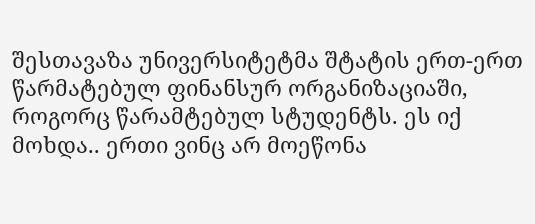შესთავაზა უნივერსიტეტმა შტატის ერთ-ერთ წარმატებულ ფინანსურ ორგანიზაციაში, როგორც წარამტებულ სტუდენტს. ეს იქ მოხდა.. ერთი ვინც არ მოეწონა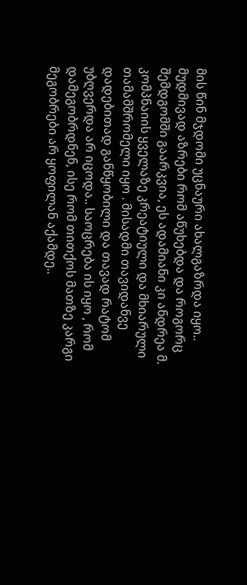მის წინ მჯდომი უცნაური ახალგაზრდა იყო.. მუდმივად აზრები რომ აწუხებდა და როგორც შემდგომში გაარკვია, ეს ადამიანი კი ანდრეა მ. კომპნაიის ყველაზე კრეატიული და მხიარული თამამშრომელი იყო . მისადმი თავიდანვე დადებითად განწყობილი და თავად რატომ უბღვერდა არ იცოდა.. საოცრება ის იყო , რომ დამეგობრდნენ, ისე რომ თითქოს მათზე კარგი მეგობრები არ ყოფილან აქამდე..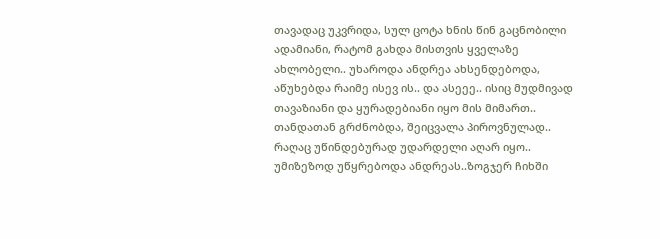თავადაც უკვრიდა, სულ ცოტა ხნის წინ გაცნობილი ადამიანი, რატომ გახდა მისთვის ყველაზე ახლობელი.. უხაროდა ანდრეა ახსენდებოდა, აწუხებდა რაიმე ისევ ის.. და ასეეე.. ისიც მუდმივად თავაზიანი და ყურადებიანი იყო მის მიმართ.. თანდათან გრძნობდა, შეიცვალა პიროვნულად.. რაღაც უწინდებურად უდარდელი აღარ იყო.. უმიზეზოდ უწყრებოდა ანდრეას..ზოგჯერ ჩიხში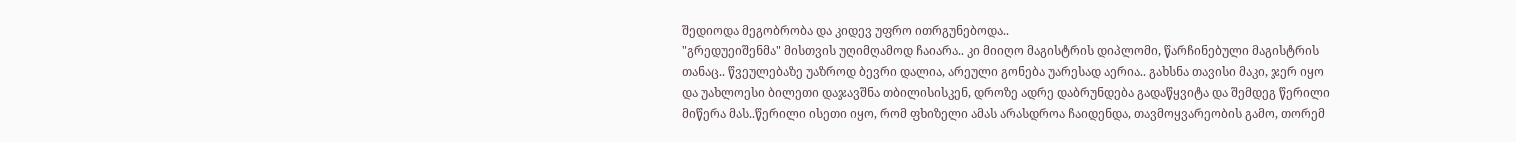შედიოდა მეგობრობა და კიდევ უფრო ითრგუნებოდა..
"გრედუეიშენმა" მისთვის უღიმღამოდ ჩაიარა.. კი მიიღო მაგისტრის დიპლომი, წარჩინებული მაგისტრის თანაც.. წვეულებაზე უაზროდ ბევრი დალია, არეული გონება უარესად აერია.. გახსნა თავისი მაკი, ჯერ იყო და უახლოესი ბილეთი დაჯავშნა თბილისისკენ, დროზე ადრე დაბრუნდება გადაწყვიტა და შემდეგ წერილი მიწერა მას..წერილი ისეთი იყო, რომ ფხიზელი ამას არასდროა ჩაიდენდა, თავმოყვარეობის გამო, თორემ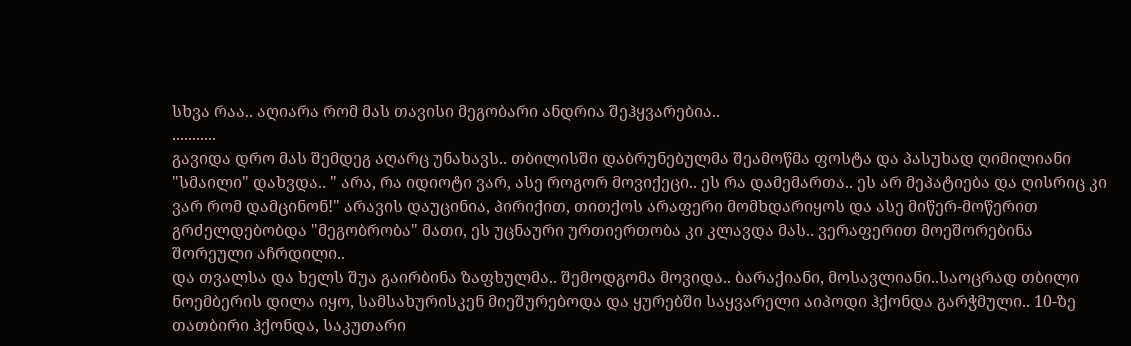სხვა რაა.. აღიარა რომ მას თავისი მეგობარი ანდრია შეჰყვარებია..
...........
გავიდა დრო მას შემდეგ აღარც უნახავს.. თბილისში დაბრუნებულმა შეამოწმა ფოსტა და პასუხად ღიმილიანი "სმაილი" დახვდა.. " არა, რა იდიოტი ვარ, ასე როგორ მოვიქეცი.. ეს რა დამემართა.. ეს არ მეპატიება და ღისრიც კი ვარ რომ დამცინონ!" არავის დაუცინია, პირიქით, თითქოს არაფერი მომხდარიყოს და ასე მიწერ-მოწერით გრძელდებობდა "მეგობრობა" მათი, ეს უცნაური ურთიერთობა კი კლავდა მას.. ვერაფერით მოეშორებინა შორეული აჩრდილი..
და თვალსა და ხელს შუა გაირბინა ზაფხულმა.. შემოდგომა მოვიდა.. ბარაქიანი, მოსავლიანი..საოცრად თბილი ნოემბერის დილა იყო, სამსახურისკენ მიეშურებოდა და ყურებში საყვარელი აიპოდი ჰქონდა გარჭმული.. 10-ზე თათბირი ჰქონდა, საკუთარი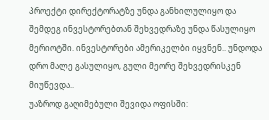პროექტი დირექტორატზე უნდა განხილულიყო და შემდეგ ინვესტორებთან შეხვედრაზე უნდა წასულიყო მერიოტში. ინვესტორები ამერიკელბი იყვნენ.. უნდოდა დრო მალე გასულიყო, გული მეორე შეხვედრისკენ მიუწევდა..
უაზროდ გაღიმებული შევიდა ოფისში: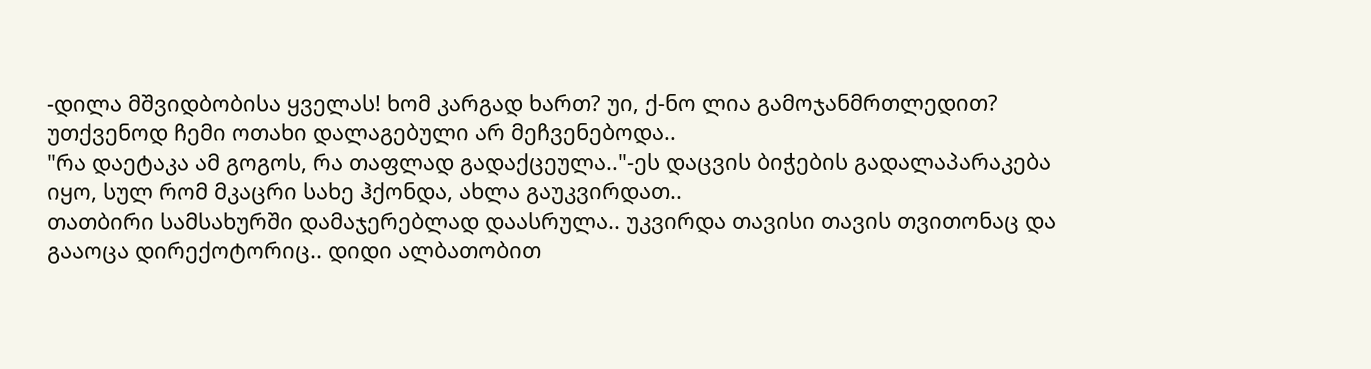-დილა მშვიდბობისა ყველას! ხომ კარგად ხართ? უი, ქ-ნო ლია გამოჯანმრთლედით? უთქვენოდ ჩემი ოთახი დალაგებული არ მეჩვენებოდა..
"რა დაეტაკა ამ გოგოს, რა თაფლად გადაქცეულა.."-ეს დაცვის ბიჭების გადალაპარაკება იყო, სულ რომ მკაცრი სახე ჰქონდა, ახლა გაუკვირდათ..
თათბირი სამსახურში დამაჯერებლად დაასრულა.. უკვირდა თავისი თავის თვითონაც და გააოცა დირექოტორიც.. დიდი ალბათობით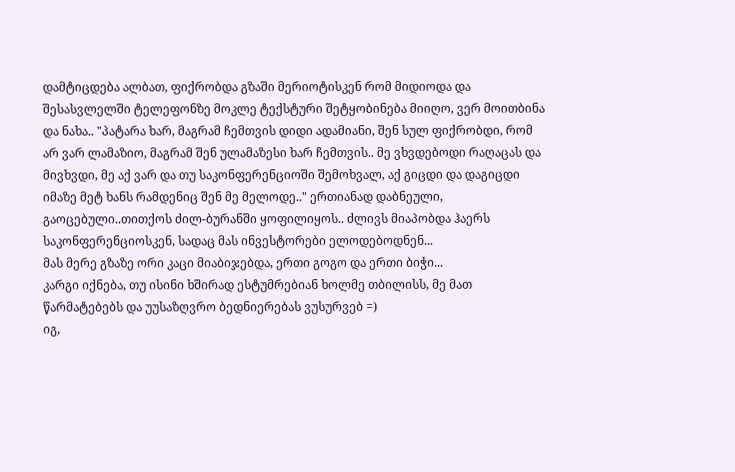დამტიცდება ალბათ, ფიქრობდა გზაში მერიოტისკენ რომ მიდიოდა და შესასვლელში ტელეფონზე მოკლე ტექსტური შეტყობინება მიიღო, ვერ მოითბინა და ნახა.. "პატარა ხარ, მაგრამ ჩემთვის დიდი ადამიანი, შენ სულ ფიქრობდი, რომ არ ვარ ლამაზიო, მაგრამ შენ ულამაზესი ხარ ჩემთვის.. მე ვხვდებოდი რაღაცას და მივხვდი, მე აქ ვარ და თუ საკონფერენციოში შემოხვალ, აქ გიცდი და დაგიცდი იმაზე მეტ ხანს რამდენიც შენ მე მელოდე.." ერთიანად დაბნეული, გაოცებული..თითქოს ძილ-ბურანში ყოფილიყოს.. ძლივს მიაპობდა ჰაერს საკონფერენციოსკენ, სადაც მას ინვესტორები ელოდებოდნენ...
მას მერე გზაზე ორი კაცი მიაბიჯებდა, ერთი გოგო და ერთი ბიჭი...
კარგი იქნება, თუ ისინი ხშირად ესტუმრებიან ხოლმე თბილისს, მე მათ წარმატებებს და უუსაზღვრო ბედნიერებას ვუსურვებ =)
იგ,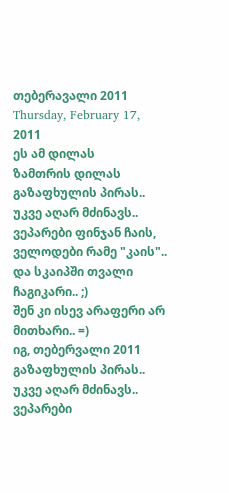თებერავალი 2011
Thursday, February 17, 2011
ეს ამ დილას
ზამთრის დილას
გაზაფხულის პირას..
უკვე აღარ მძინავს..
ვეპარები ფინჯან ჩაის,
ველოდები რამე "კაის"..
და სკაიპში თვალი ჩაგიკარი.. ;)
შენ კი ისევ არაფერი არ მითხარი.. =)
იგ, თებერვალი 2011
გაზაფხულის პირას..
უკვე აღარ მძინავს..
ვეპარები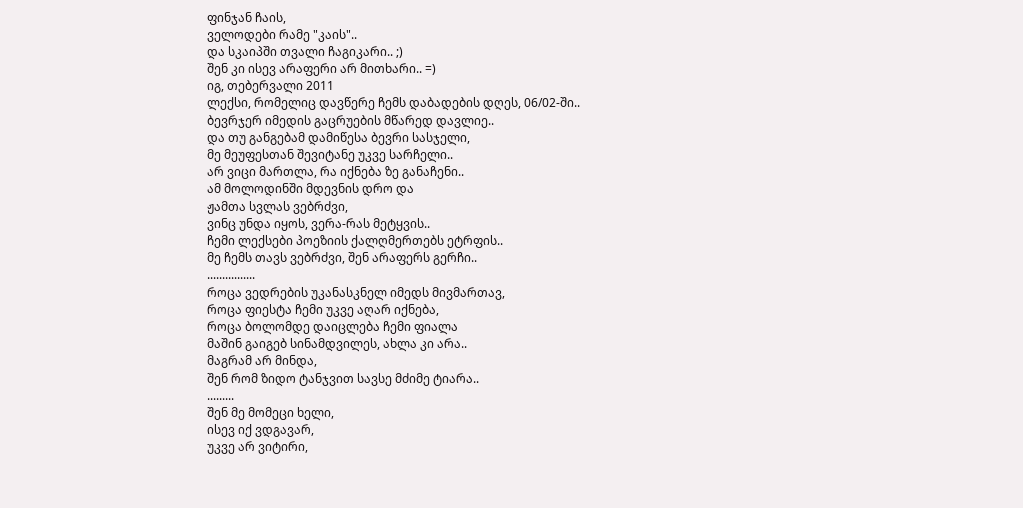ფინჯან ჩაის,
ველოდები რამე "კაის"..
და სკაიპში თვალი ჩაგიკარი.. ;)
შენ კი ისევ არაფერი არ მითხარი.. =)
იგ, თებერვალი 2011
ლექსი, რომელიც დავწერე ჩემს დაბადების დღეს, 06/02-ში..
ბევრჯერ იმედის გაცრუების მწარედ დავლიე..
და თუ განგებამ დამიწესა ბევრი სასჯელი,
მე მეუფესთან შევიტანე უკვე სარჩელი..
არ ვიცი მართლა, რა იქნება ზე განაჩენი..
ამ მოლოდინში მდევნის დრო და
ჟამთა სვლას ვებრძვი,
ვინც უნდა იყოს, ვერა-რას მეტყვის..
ჩემი ლექსები პოეზიის ქალღმერთებს ეტრფის..
მე ჩემს თავს ვებრძვი, შენ არაფერს გერჩი..
................
როცა ვედრების უკანასკნელ იმედს მივმართავ,
როცა ფიესტა ჩემი უკვე აღარ იქნება,
როცა ბოლომდე დაიცლება ჩემი ფიალა
მაშინ გაიგებ სინამდვილეს, ახლა კი არა..
მაგრამ არ მინდა,
შენ რომ ზიდო ტანჯვით სავსე მძიმე ტიარა..
.........
შენ მე მომეცი ხელი,
ისევ იქ ვდგავარ,
უკვე არ ვიტირი,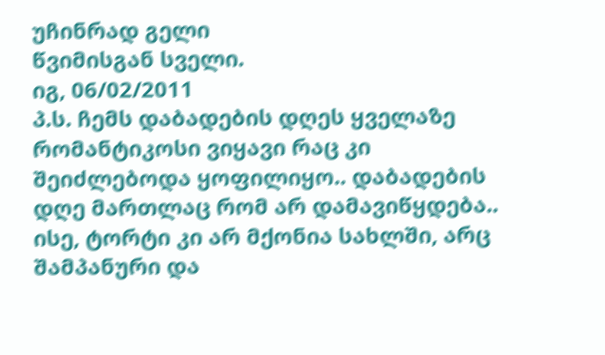უჩინრად გელი
წვიმისგან სველი.
იგ, 06/02/2011
პ.ს. ჩემს დაბადების დღეს ყველაზე რომანტიკოსი ვიყავი რაც კი შეიძლებოდა ყოფილიყო.. დაბადების დღე მართლაც რომ არ დამავიწყდება.. ისე, ტორტი კი არ მქონია სახლში, არც შამპანური და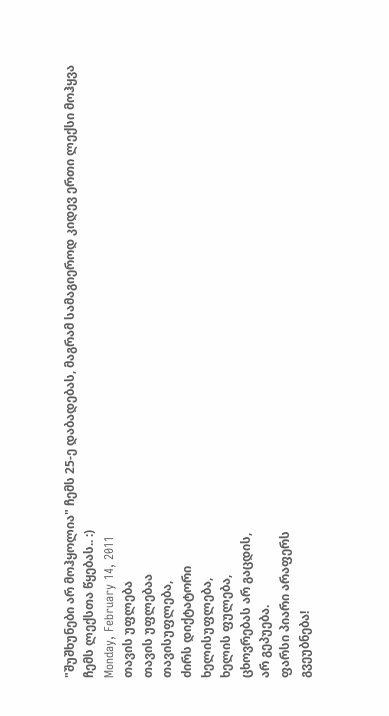"შუშხუნები არ მოჰყოლია" ჩემს 25-ე დაბადებას, მაგრამ სამაგიეროდ კიდევ ერთი ლექსი მოჰყვა ჩემს ლექსთა წყებას.. :)
Monday, February 14, 2011
თავის უფლება
თავის უფლებაა
თავისუფლება,
ძირს დიქტატორი
ხელისუფლება,
ხელის ფულება,
ცხოვრებას არ გაცდის,
არ გეპუება.
ფარსი პიარი არაფერს
გვეუბნება!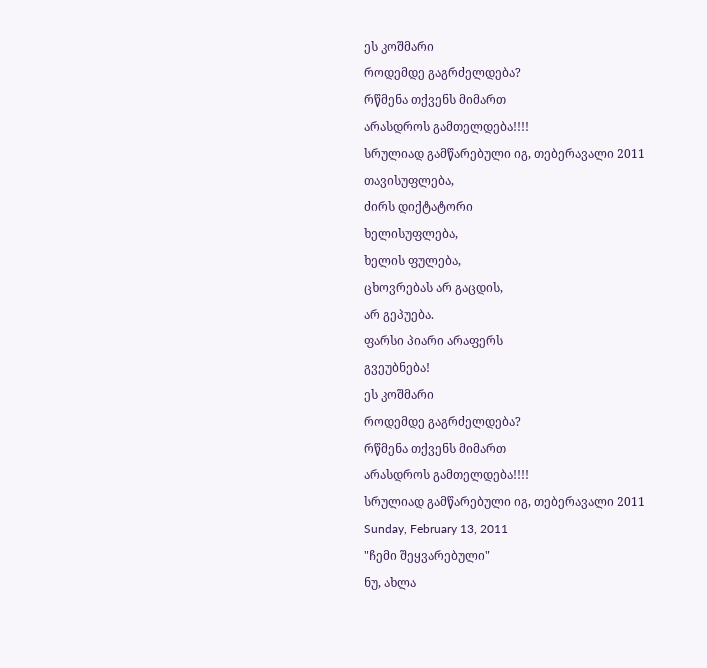ეს კოშმარი
როდემდე გაგრძელდება?
რწმენა თქვენს მიმართ
არასდროს გამთელდება!!!!
სრულიად გამწარებული იგ, თებერავალი 2011
თავისუფლება,
ძირს დიქტატორი
ხელისუფლება,
ხელის ფულება,
ცხოვრებას არ გაცდის,
არ გეპუება.
ფარსი პიარი არაფერს
გვეუბნება!
ეს კოშმარი
როდემდე გაგრძელდება?
რწმენა თქვენს მიმართ
არასდროს გამთელდება!!!!
სრულიად გამწარებული იგ, თებერავალი 2011
Sunday, February 13, 2011
"ჩემი შეყვარებული"
ნუ, ახლა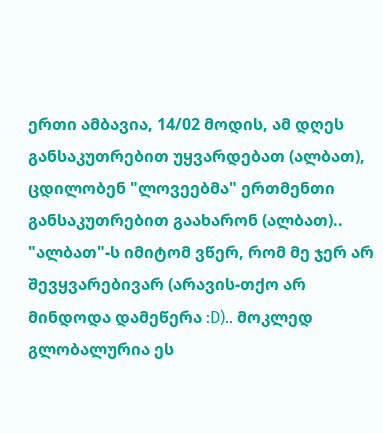ერთი ამბავია, 14/02 მოდის, ამ დღეს განსაკუთრებით უყვარდებათ (ალბათ), ცდილობენ "ლოვეებმა" ერთმენთი განსაკუთრებით გაახარონ (ალბათ)..
"ალბათ"-ს იმიტომ ვწერ, რომ მე ჯერ არ შევყვარებივარ (არავის-თქო არ მინდოდა დამეწერა :D).. მოკლედ გლობალურია ეს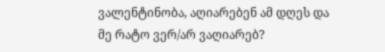ვალენტინობა, აღიარებენ ამ დღეს და მე რატო ვერ/არ ვაღიარებ?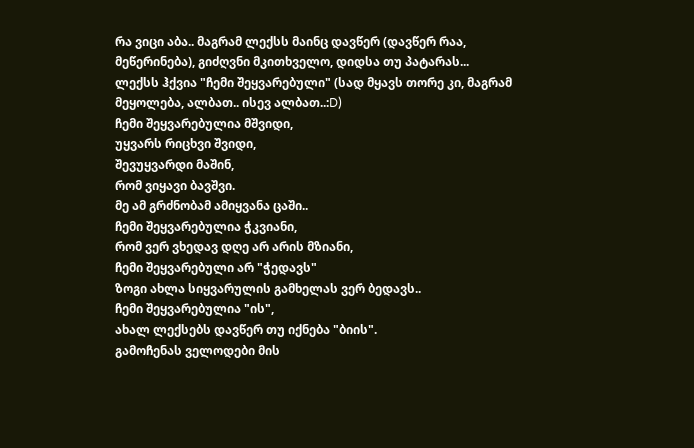რა ვიცი აბა.. მაგრამ ლექსს მაინც დავწერ (დავწერ რაა, მეწერინება), გიძღვნი მკითხველო, დიდსა თუ პატარას...
ლექსს ჰქვია "ჩემი შეყვარებული" (სად მყავს თორე კი, მაგრამ მეყოლება, ალბათ.. ისევ ალბათ..:D)
ჩემი შეყვარებულია მშვიდი,
უყვარს რიცხვი შვიდი,
შევუყვარდი მაშინ,
რომ ვიყავი ბავშვი.
მე ამ გრძნობამ ამიყვანა ცაში..
ჩემი შეყვარებულია ჭკვიანი,
რომ ვერ ვხედავ დღე არ არის მზიანი,
ჩემი შეყვარებული არ "ჭედავს"
ზოგი ახლა სიყვარულის გამხელას ვერ ბედავს..
ჩემი შეყვარებულია "ის",
ახალ ლექსებს დავწერ თუ იქნება "ბიის".
გამოჩენას ველოდები მის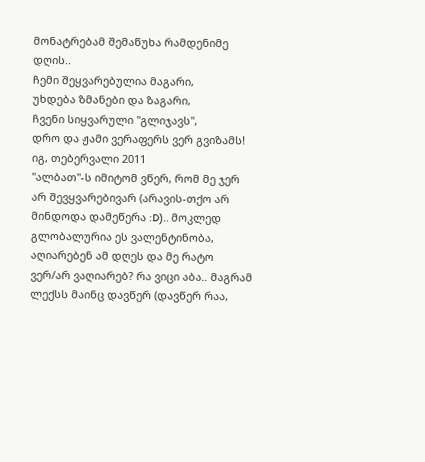მონატრებამ შემაწუხა რამდენიმე დღის..
ჩემი შეყვარებულია მაგარი,
უხდება ზმანები და ზაგარი,
ჩვენი სიყვარული "გლიჯავს",
დრო და ჟამი ვერაფერს ვერ გვიზამს!
იგ, თებერვალი 2011
"ალბათ"-ს იმიტომ ვწერ, რომ მე ჯერ არ შევყვარებივარ (არავის-თქო არ მინდოდა დამეწერა :D).. მოკლედ გლობალურია ეს ვალენტინობა, აღიარებენ ამ დღეს და მე რატო ვერ/არ ვაღიარებ? რა ვიცი აბა.. მაგრამ ლექსს მაინც დავწერ (დავწერ რაა,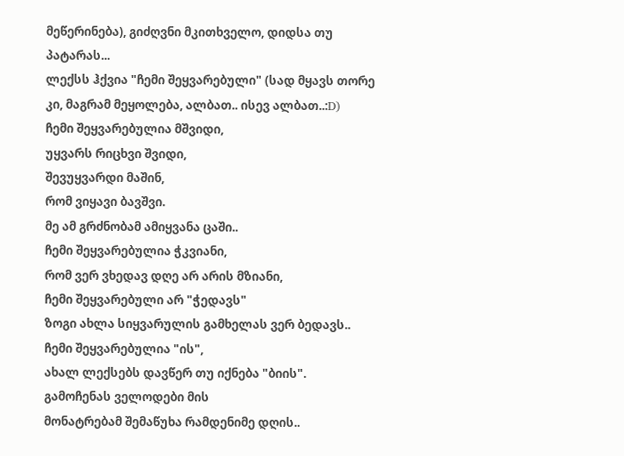მეწერინება), გიძღვნი მკითხველო, დიდსა თუ პატარას...
ლექსს ჰქვია "ჩემი შეყვარებული" (სად მყავს თორე კი, მაგრამ მეყოლება, ალბათ.. ისევ ალბათ..:D)
ჩემი შეყვარებულია მშვიდი,
უყვარს რიცხვი შვიდი,
შევუყვარდი მაშინ,
რომ ვიყავი ბავშვი.
მე ამ გრძნობამ ამიყვანა ცაში..
ჩემი შეყვარებულია ჭკვიანი,
რომ ვერ ვხედავ დღე არ არის მზიანი,
ჩემი შეყვარებული არ "ჭედავს"
ზოგი ახლა სიყვარულის გამხელას ვერ ბედავს..
ჩემი შეყვარებულია "ის",
ახალ ლექსებს დავწერ თუ იქნება "ბიის".
გამოჩენას ველოდები მის
მონატრებამ შემაწუხა რამდენიმე დღის..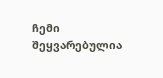ჩემი შეყვარებულია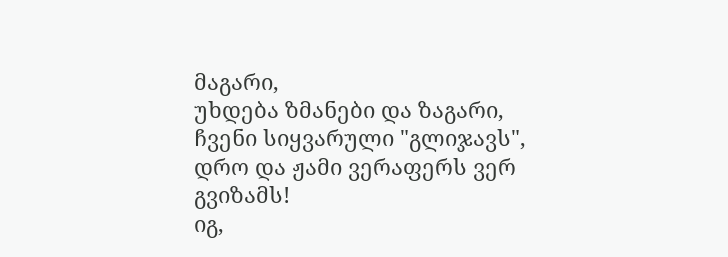მაგარი,
უხდება ზმანები და ზაგარი,
ჩვენი სიყვარული "გლიჯავს",
დრო და ჟამი ვერაფერს ვერ გვიზამს!
იგ,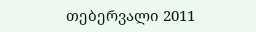თებერვალი 2011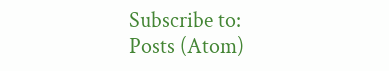Subscribe to:
Posts (Atom)